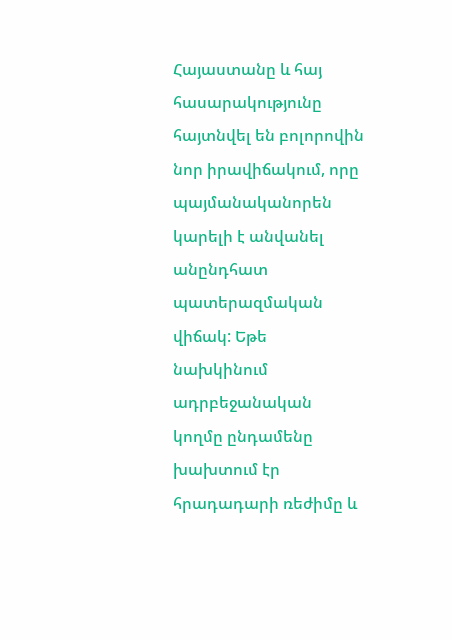Հայաստանը և հայ հասարակությունը հայտնվել են բոլորովին նոր իրավիճակում, որը պայմանականորեն կարելի է անվանել անընդհատ պատերազմական վիճակ: Եթե նախկինում ադրբեջանական կողմը ընդամենը խախտում էր հրադադարի ռեժիմը և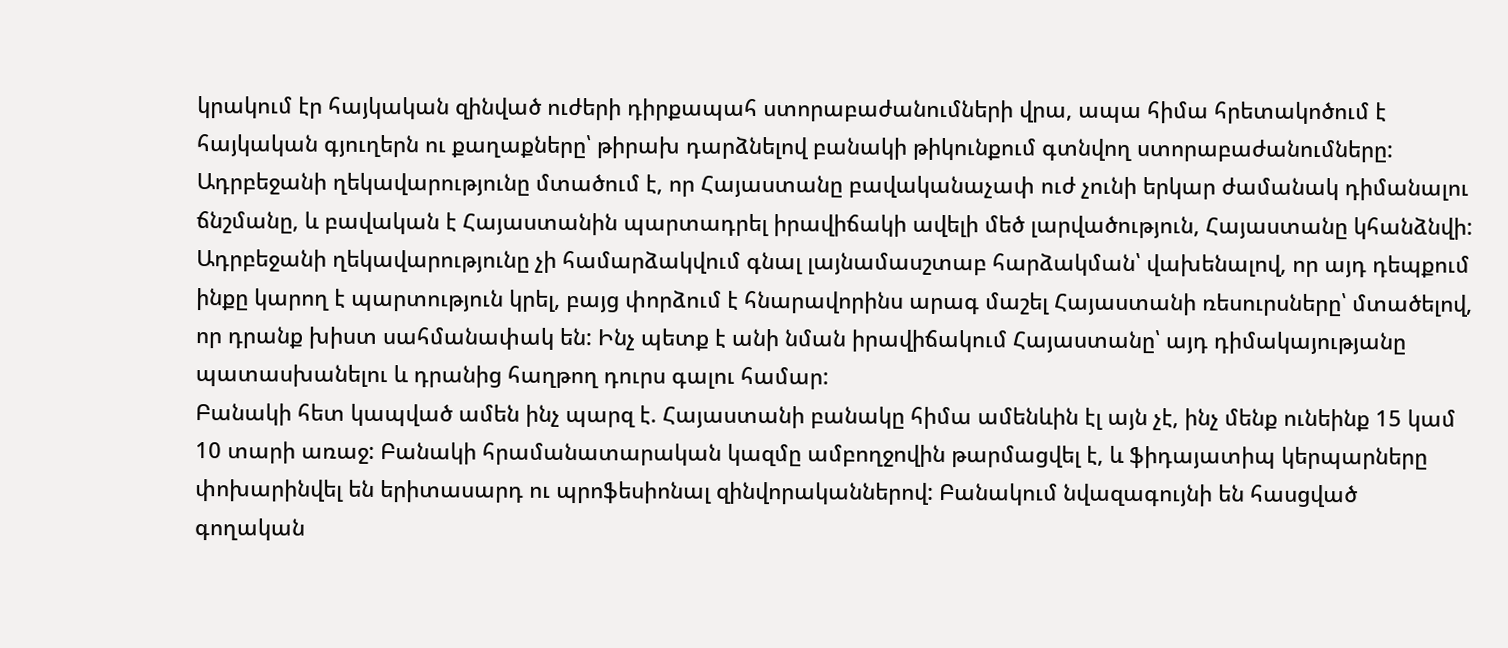կրակում էր հայկական զինված ուժերի դիրքապահ ստորաբաժանումների վրա, ապա հիմա հրետակոծում է հայկական գյուղերն ու քաղաքները՝ թիրախ դարձնելով բանակի թիկունքում գտնվող ստորաբաժանումները:
Ադրբեջանի ղեկավարությունը մտածում է, որ Հայաստանը բավականաչափ ուժ չունի երկար ժամանակ դիմանալու ճնշմանը, և բավական է Հայաստանին պարտադրել իրավիճակի ավելի մեծ լարվածություն, Հայաստանը կհանձնվի: Ադրբեջանի ղեկավարությունը չի համարձակվում գնալ լայնամասշտաբ հարձակման՝ վախենալով, որ այդ դեպքում ինքը կարող է պարտություն կրել, բայց փորձում է հնարավորինս արագ մաշել Հայաստանի ռեսուրսները՝ մտածելով, որ դրանք խիստ սահմանափակ են: Ինչ պետք է անի նման իրավիճակում Հայաստանը՝ այդ դիմակայությանը պատասխանելու և դրանից հաղթող դուրս գալու համար:
Բանակի հետ կապված ամեն ինչ պարզ է. Հայաստանի բանակը հիմա ամենևին էլ այն չէ, ինչ մենք ունեինք 15 կամ 10 տարի առաջ: Բանակի հրամանատարական կազմը ամբողջովին թարմացվել է, և ֆիդայատիպ կերպարները փոխարինվել են երիտասարդ ու պրոֆեսիոնալ զինվորականներով: Բանակում նվազագույնի են հասցված գողական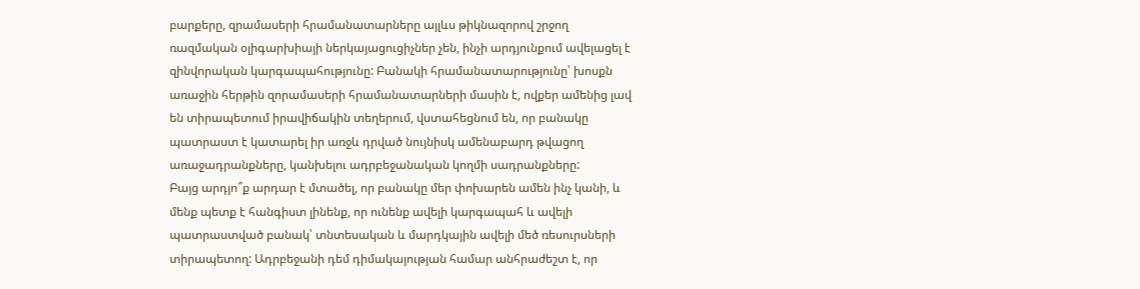բարքերը, զրամասերի հրամանատարները այլևս թիկնազորով շրջող ռազմական օլիգարխիայի ներկայացուցիչներ չեն, ինչի արդյունքում ավելացել է զինվորական կարգապահությունը: Բանակի հրամանատարությունը՝ խոսքն առաջին հերթին զորամասերի հրամանատարների մասին է, ովքեր ամենից լավ են տիրապետում իրավիճակին տեղերում, վստահեցնում են, որ բանակը պատրաստ է կատարել իր առջև դրված նույնիսկ ամենաբարդ թվացող առաջադրանքները, կանխելու ադրբեջանական կողմի սադրանքները:
Բայց արդյո՞ք արդար է մտածել, որ բանակը մեր փոխարեն ամեն ինչ կանի, և մենք պետք է հանգիստ լինենք, որ ունենք ավելի կարգապահ և ավելի պատրաստված բանակ՝ տնտեսական և մարդկային ավելի մեծ ռեսուրսների տիրապետող: Ադրբեջանի դեմ դիմակայության համար անհրաժեշտ է, որ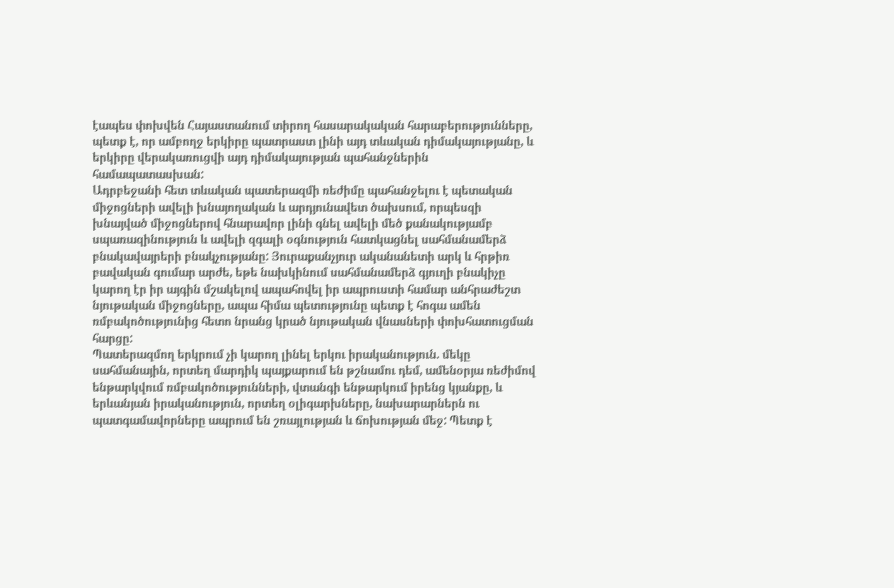էապես փոխվեն Հայաստանում տիրող հասարակական հարաբերությունները, պետք է, որ ամբողջ երկիրը պատրաստ լինի այդ տևական դիմակայությանը, և երկիրը վերակառուցվի այդ դիմակայության պահանջներին համապատասխան:
Ադրբեջանի հետ տևական պատերազմի ռեժիմը պահանջելու է պետական միջոցների ավելի խնայողական և արդյունավետ ծախսում, որպեսզի խնայված միջոցներով հնարավոր լինի գնել ավելի մեծ քանակությամբ սպառազինություն և ավելի զգալի օգնություն հատկացնել սահմանամերձ բնակավայրերի բնակչությանը: Յուրաքանչյուր ականանետի արկ և հրթիռ բավական գումար արժե, եթե նախկինում սահմանամերձ գյուղի բնակիչը կարող էր իր այգին մշակելով ապահովել իր ապրուստի համար անհրաժեշտ նյութական միջոցները, ապա հիմա պետությունը պետք է հոգա ամեն ռմբակոծությունից հետո նրանց կրած նյութական վնասների փոխհատուցման հարցը:
Պատերազմող երկրում չի կարող լինել երկու իրականություն. մեկը սահմանային, որտեղ մարդիկ պայքարում են թշնամու դեմ, ամենօրյա ռեժիմով ենթարկվում ռմբակոծությունների, վտանգի ենթարկում իրենց կյանքը, և երևանյան իրականություն, որտեղ օլիգարխները, նախարարներն ու պատգամավորները ապրում են շռայլության և ճոխության մեջ: Պետք է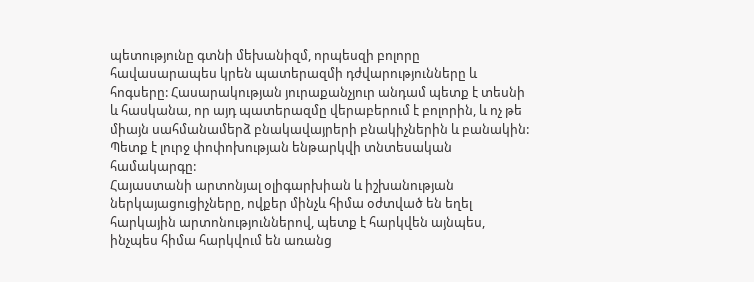պետությունը գտնի մեխանիզմ, որպեսզի բոլորը հավասարապես կրեն պատերազմի դժվարությունները և հոգսերը: Հասարակության յուրաքանչյուր անդամ պետք է տեսնի և հասկանա, որ այդ պատերազմը վերաբերում է բոլորին, և ոչ թե միայն սահմանամերձ բնակավայրերի բնակիչներին և բանակին:
Պետք է լուրջ փոփոխության ենթարկվի տնտեսական համակարգը:
Հայաստանի արտոնյալ օլիգարխիան և իշխանության ներկայացուցիչները, ովքեր մինչև հիմա օժտված են եղել հարկային արտոնություններով, պետք է հարկվեն այնպես, ինչպես հիմա հարկվում են առանց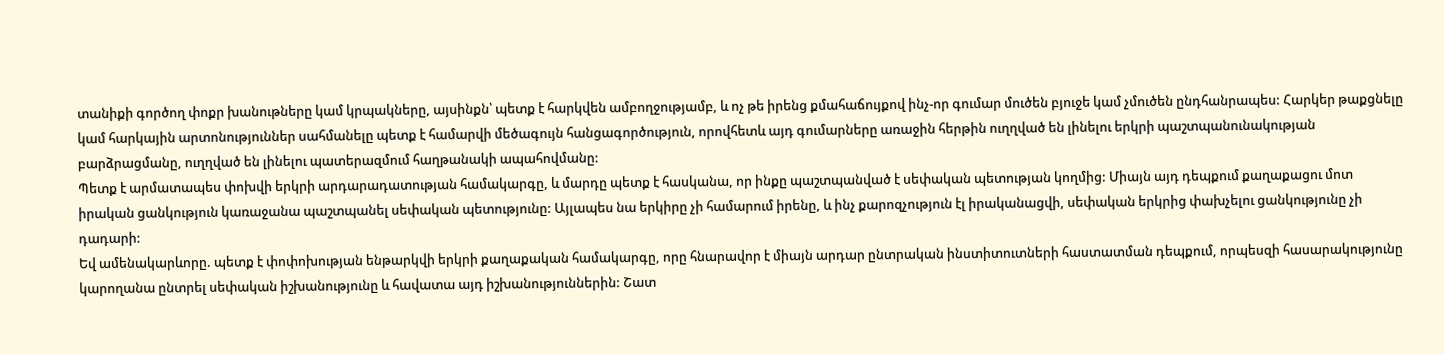տանիքի գործող փոքր խանութները կամ կրպակները, այսինքն՝ պետք է հարկվեն ամբողջությամբ, և ոչ թե իրենց քմահաճույքով ինչ-որ գումար մուծեն բյուջե կամ չմուծեն ընդհանրապես: Հարկեր թաքցնելը կամ հարկային արտոնություններ սահմանելը պետք է համարվի մեծագույն հանցագործություն, որովհետև այդ գումարները առաջին հերթին ուղղված են լինելու երկրի պաշտպանունակության բարձրացմանը, ուղղված են լինելու պատերազմում հաղթանակի ապահովմանը:
Պետք է արմատապես փոխվի երկրի արդարադատության համակարգը, և մարդը պետք է հասկանա, որ ինքը պաշտպանված է սեփական պետության կողմից: Միայն այդ դեպքում քաղաքացու մոտ իրական ցանկություն կառաջանա պաշտպանել սեփական պետությունը: Այլապես նա երկիրը չի համարում իրենը, և ինչ քարոզչություն էլ իրականացվի, սեփական երկրից փախչելու ցանկությունը չի դադարի:
Եվ ամենակարևորը. պետք է փոփոխության ենթարկվի երկրի քաղաքական համակարգը, որը հնարավոր է միայն արդար ընտրական ինստիտուտների հաստատման դեպքում, որպեսզի հասարակությունը կարողանա ընտրել սեփական իշխանությունը և հավատա այդ իշխանություններին: Շատ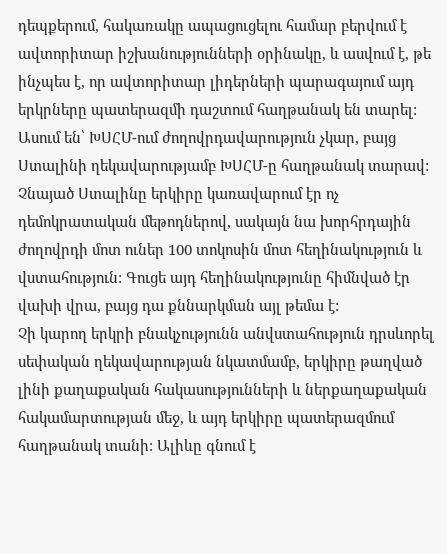դեպքերում, հակառակը ապացուցելու համար բերվում է ավտորիտար իշխանությունների օրինակը, և ասվում է, թե ինչպես է, որ ավտորիտար լիդերների պարագայում այդ երկրները պատերազմի դաշտում հաղթանակ են տարել: Ասում են՝ ԽՍՀՄ-ում ժողովրդավարություն չկար, բայց Ստալինի ղեկավարությամբ ԽՍՀՄ-ը հաղթանակ տարավ: Չնայած Ստալինը երկիրը կառավարում էր ոչ դեմոկրատական մեթոդներով, սակայն նա խորհրդային ժողովրդի մոտ ուներ 100 տոկոսին մոտ հեղինակություն և վստահություն: Գուցե այդ հեղինակությունը հիմնված էր վախի վրա, բայց դա քննարկման այլ թեմա է:
Չի կարող երկրի բնակչությունն անվստահություն դրսևորել սեփական ղեկավարության նկատմամբ, երկիրը թաղված լինի քաղաքական հակասությունների և ներքաղաքական հակամարտության մեջ, և այդ երկիրը պատերազմում հաղթանակ տանի: Ալիևը գնում է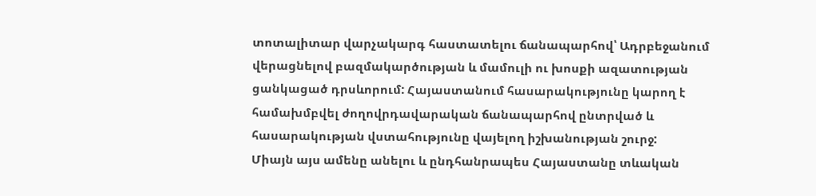տոտալիտար վարչակարգ հաստատելու ճանապարհով՝ Ադրբեջանում վերացնելով բազմակարծության և մամուլի ու խոսքի ազատության ցանկացած դրսևորում: Հայաստանում հասարակությունը կարող է համախմբվել ժողովրդավարական ճանապարհով ընտրված և հասարակության վստահությունը վայելող իշխանության շուրջ:
Միայն այս ամենը անելու և ընդհանրապես Հայաստանը տևական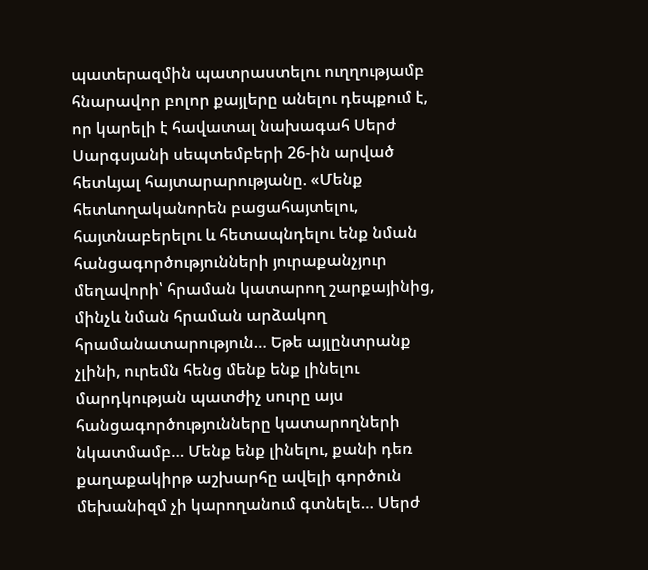պատերազմին պատրաստելու ուղղությամբ հնարավոր բոլոր քայլերը անելու դեպքում է, որ կարելի է հավատալ նախագահ Սերժ Սարգսյանի սեպտեմբերի 26-ին արված հետևյալ հայտարարությանը. «Մենք հետևողականորեն բացահայտելու, հայտնաբերելու և հետապնդելու ենք նման հանցագործությունների յուրաքանչյուր մեղավորի՝ հրաման կատարող շարքայինից, մինչև նման հրաման արձակող հրամանատարություն… Եթե այլընտրանք չլինի, ուրեմն հենց մենք ենք լինելու մարդկության պատժիչ սուրը այս հանցագործությունները կատարողների նկատմամբ… Մենք ենք լինելու, քանի դեռ քաղաքակիրթ աշխարհը ավելի գործուն մեխանիզմ չի կարողանում գտնելե… Սերժ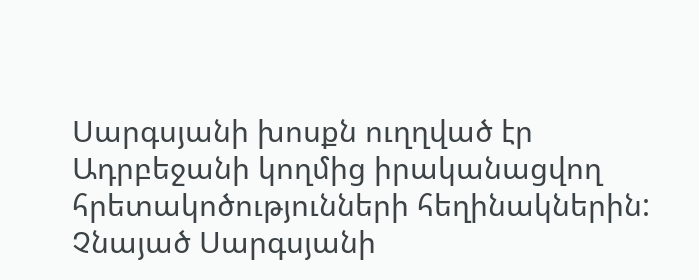Սարգսյանի խոսքն ուղղված էր Ադրբեջանի կողմից իրականացվող հրետակոծությունների հեղինակներին: Չնայած Սարգսյանի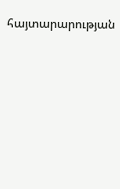հայտարարության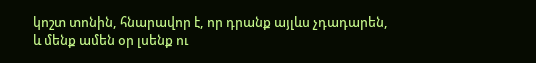կոշտ տոնին, հնարավոր է, որ դրանք այլևս չդադարեն, և մենք ամեն օր լսենք ու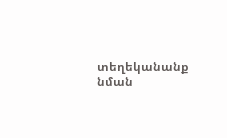տեղեկանանք նման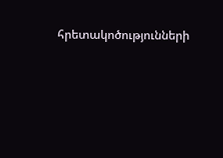հրետակոծությունների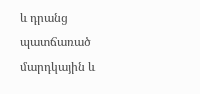և դրանց պատճառած մարդկային և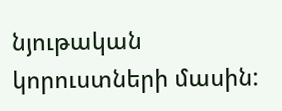նյութական կորուստների մասին: